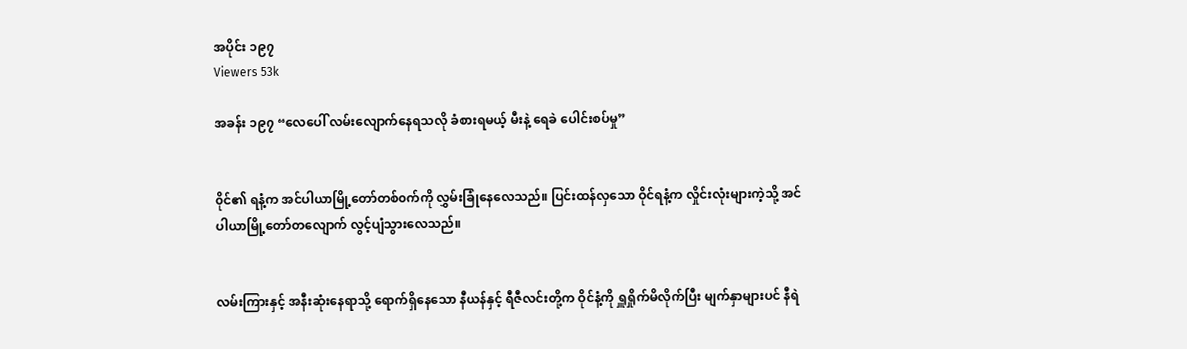အပိုင်း ၁၉၇
Viewers 53k

အခန်း ၁၉၇ “လေပေါ် လမ်းလျောက်နေရသလို ခံစားရမယ့် မီးနဲ့ ရေခဲ ပေါင်းစပ်မှု”


၀ိုင်၏ ရနံ့က အင်ပါယာမြို့တော်တစ်၀က်ကို လွှမ်းခြုံနေလေသည်။ ပြင်းထန်လှသော ဝိုင်ရနံ့က လှိုင်းလုံးများကဲ့သို့ အင်ပါယာမြို့တော်တလျောက် လွင့်ပျံသွားလေသည်။


လမ်းကြားနှင့် အနီးဆုံးနေရာသို့ ရောက်ရှိနေသော နီယန်နှင့် ရီဇီလင်းတို့က ဝိုင်နံ့ကို ရှူရှိုက်မိလိုက်ပြီး မျက်နှာများပင် နီရဲ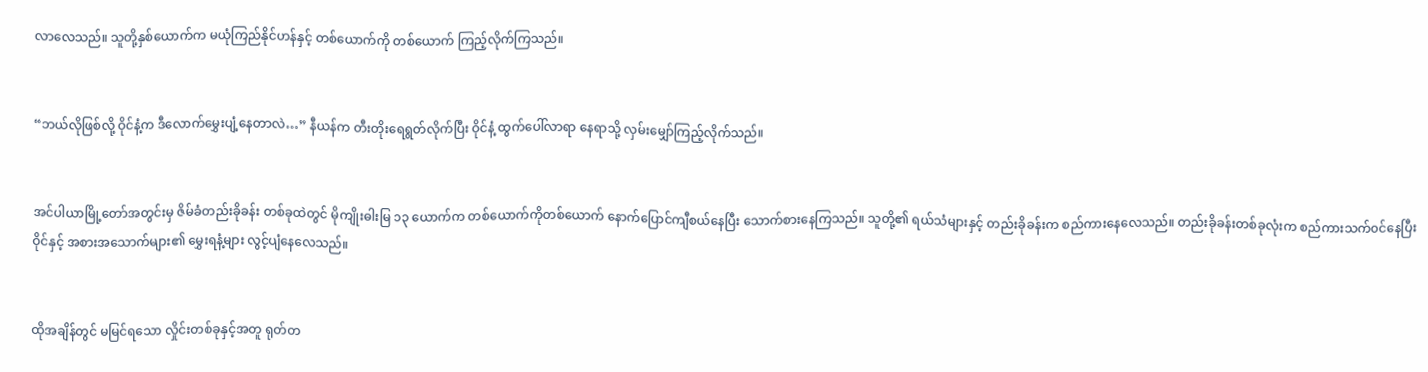လာလေသည်။ သူတို့နှစ်ယောက်က မယုံကြည်နိုင်ဟန်နှင့် တစ်ယောက်ကို တစ်ယောက် ကြည့်လိုက်ကြသည်။


“ဘယ်လိုဖြစ်လို့ ဝိုင်နံ့က ဒီလောက်မွှေးပျံ့နေတာလဲ…” နီယန်က တီးတိုးရေရွတ်လိုက်ပြီး ဝိုင်နံ့ ထွက်ပေါ်လာရာ နေရာသို့ လှမ်းမျှော်ကြည့်လိုက်သည်။


အင်ပါယာမြို့တော်အတွင်းမှ ဇိမ်ခံတည်းခိုခန်း တစ်ခုထဲတွင် မိုကျိုးဓါးမြ ၁၃ ယောက်က တစ်ယောက်ကိုတစ်ယောက် နောက်ပြောင်ကျီစယ်နေပြီး သောက်စားနေကြသည်။ သူတို့၏ ရယ်သံများနှင့် တည်းခိုခန်းက စည်ကားနေလေသည်။ တည်းခိုခန်းတစ်ခုလုံးက စည်ကားသက်၀င်နေပြီး ဝိုင်နှင့် အစားအသောက်များ၏ မွှေးရနံ့များ လွင့်ပျံနေလေသည်။


ထိုအချိန်တွင် မမြင်ရသော လှိုင်းတစ်ခုနှင့်အတူ ရုတ်တ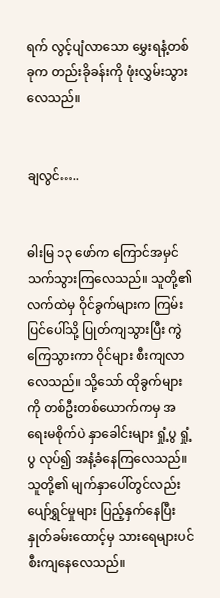ရက် လွင့်ပျံလာသော မွှေးရနံ့တစ်ခုက တည်းခိုခန်းကို ဖုံးလွှမ်းသွားလေသည်။


ချလွင်…..


ဓါးမြ ၁၃ ဖော်က ကြောင်အမှင်သက်သွားကြလေသည်။ သူတို့၏ လက်ထဲမှ ဝိုင်ခွက်များက ကြမ်းပြင်ပေါ်သို့ ပြုတ်ကျသွားပြီး ကွဲကြေသွားကာ ဝိုင်များ စီးကျလာလေသည်။ သို့သော် ထိုခွက်များကို တစ်ဦးတစ်ယောက်ကမှ အရေးမစိုက်ပဲ နှာခေါင်းများ ရှုံ့ပွ ရှုံ့ပွ လုပ်၍ အနံ့ခံနေကြလေသည်။ သူတို့၏ မျက်နှာပေါ်တွင်လည်း ပျော်ရွှင်မှုများ ပြည့်နှက်နေပြီး နှုတ်ခမ်းထောင့်မှ သားရေများပင် စီးကျနေလေသည်။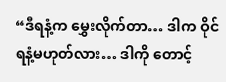“ဒီရနံ့က မွှေးလိုက်တာ… ဒါက ဝိုင်ရနံ့မဟုတ်လား… ဒါကို တောင့်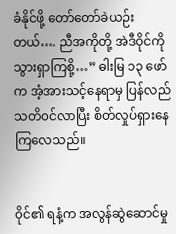ခံနိုင်ဖို့ တော်တော်ခဲယဉ်းတယ်…. ညီအကိုတို့ အဲဒီဝိုင်ကို သွားရှာကြစို့…” ဓါးမြ ၁၃ ဖော်က အံ့အားသင့်နေရာမှ ပြန်လည်သတိ၀င်လာပြီး စိတ်လှုပ်ရှားနေကြလေသည်။


၀ိုင်၏ ရနံ့က အလွန်ဆွဲဆောင်မှု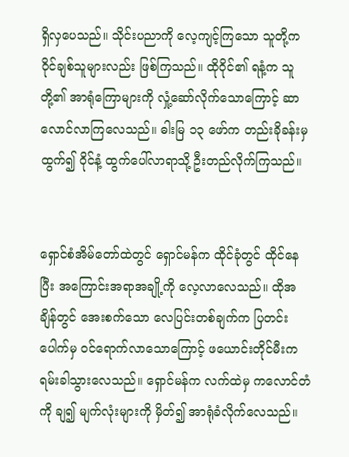ရှိလှပေသည်။ သိုင်းပညာကို လေ့ကျင့်ကြသော သူတို့က ဝိုင်ချစ်သူများလည်း ဖြစ်ကြသည်။ ထိုဝိုင်၏ ရနံ့က သူတို့၏ အာရုံကြောများကို လှုံ့ဆော်လိုက်သောကြောင့် ဆာလောင်လာကြလေသည်။ ဓါးမြ ၁၃ ဖော်က တည်းခိုခန်းမှ ထွက်၍ ဝိုင်နံ့ ထွက်ပေါ်လာရာသို့ ဦးတည်လိုက်ကြသည်။


ရှောင်စံအိမ်တော်ထဲတွင် ရှောင်မန်က ထိုင်ခုံတွင် ထိုင်နေပြီး အကြောင်းအရာအချို့ကို လေ့လာလေသည်။ ထိုအချိန်တွင် အေးစက်သော လေပြင်းတစ်ချက်က ပြတင်းပေါက်မှ ၀င်ရောက်လာသောကြောင့် ဖယောင်းတိုင်မီးက ရမ်းခါသွားလေသည်။ ရှောင်မန်က လက်ထဲမှ ကလောင်တံကို ချ၍ မျက်လုံးများကို မှိတ်၍ အာရုံခံလိုက်လေသည်။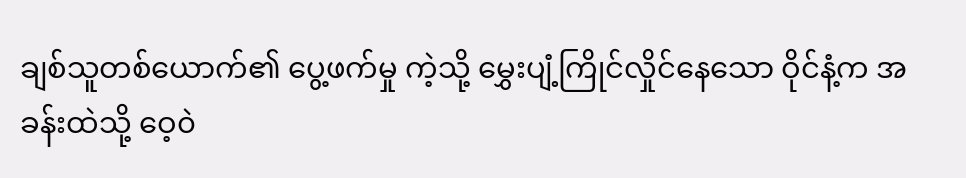ချစ်သူတစ်ယောက်၏ ပွေ့ဖက်မှု ကဲ့သို့ မွှေးပျံ့ကြိုင်လှိုင်နေသော ဝိုင်နံ့က အခန်းထဲသို့ ဝေ့၀ဲ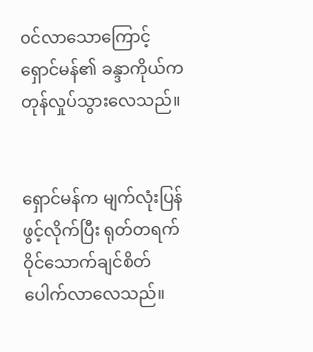၀င်လာသောကြောင့် ရှောင်မန်၏ ခန္ဒာကိုယ်က တုန်လှုပ်သွားလေသည်။


ရှောင်မန်က မျက်လုံးပြန်ဖွင့်လိုက်ပြီး ရုတ်တရက် ဝိုင်သောက်ချင်စိတ် ပေါက်လာလေသည်။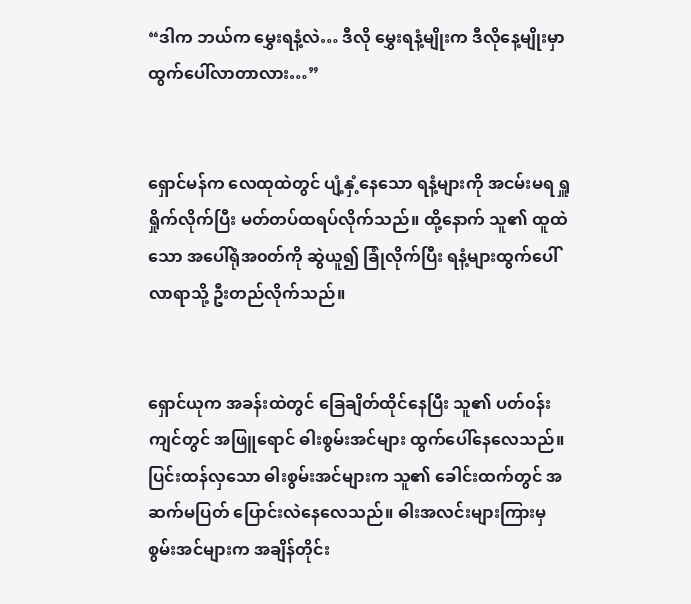“ဒါက ဘယ်က မွှေးရနံ့လဲ… ဒီလို မွှေးရနံ့မျိုးက ဒီလိုနေ့မျိုးမှာ ထွက်ပေါ်လာတာလား…”


ရှောင်မန်က လေထုထဲတွင် ပျံ့နှံ့နေသော ရနံ့များကို အငမ်းမရ ရှူရှိုက်လိုက်ပြီး မတ်တပ်ထရပ်လိုက်သည်။ ထို့နောက် သူ၏ ထူထဲသော အပေါ်ရုံအ၀တ်ကို ဆွဲယူ၍ ခြုံလိုက်ပြီး ရနံ့များထွက်ပေါ်လာရာသို့ ဦးတည်လိုက်သည်။


ရှောင်ယုက အခန်းထဲတွင် ခြေချိတ်ထိုင်နေပြီး သူ၏ ပတ်၀န်းကျင်တွင် အဖြူရောင် ဓါးစွမ်းအင်များ ထွက်ပေါ်နေလေသည်။ ပြင်းထန်လှသော ဓါးစွမ်းအင်များက သူ၏ ခေါင်းထက်တွင် အဆက်မပြတ် ပြောင်းလဲနေလေသည်။ ဓါးအလင်းများကြားမှ စွမ်းအင်များက အချိန်တိုင်း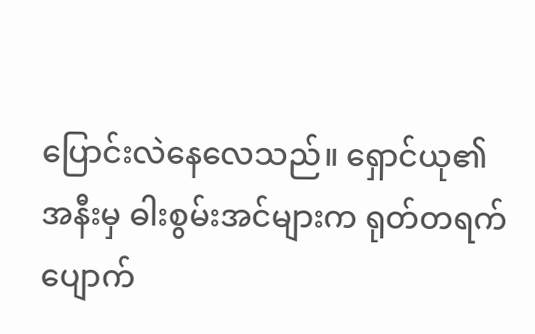ပြောင်းလဲနေလေသည်။ ရှောင်ယု၏ အနီးမှ ဓါးစွမ်းအင်များက ရုတ်တရက် ပျောက်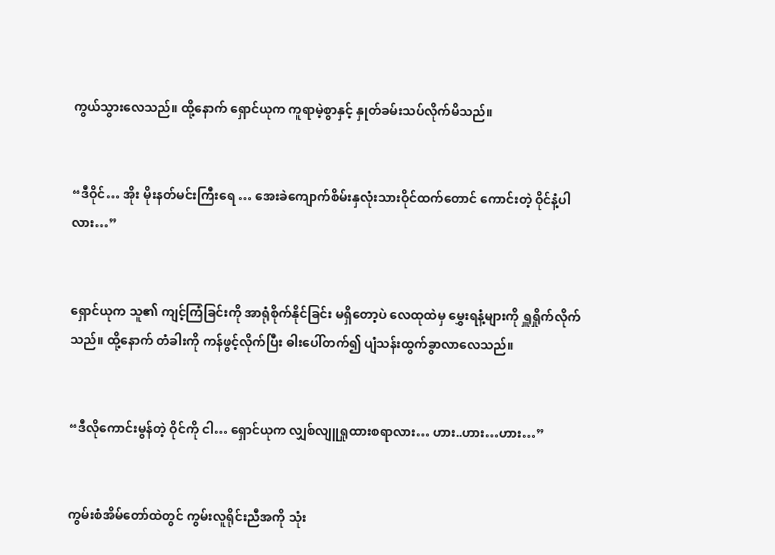ကွယ်သွားလေသည်။ ထို့နောက် ရှောင်ယုက ကူရာမဲ့စွာနှင့် နှုတ်ခမ်းသပ်လိုက်မိသည်။


“ဒီဝိုင်… အိုး မိုးနတ်မင်းကြီးရေ … အေးခဲကျောက်စိမ်းနှလုံးသားဝိုင်ထက်တောင် ကောင်းတဲ့ ဝိုင်နံ့ပါလား…”


ရှောင်ယုက သူ၏ ကျင့်ကြံခြင်းကို အာရုံစိုက်နိုင်ခြင်း မရှိတော့ပဲ လေထုထဲမှ မွှေးရနံ့များကို ရှူရှိုက်လိုက်သည်။ ထို့နောက် တံခါးကို ကန်ဖွင့်လိုက်ပြီး ဓါးပေါ်တက်၍ ပျံသန်းထွက်ခွာလာလေသည်။


“ဒီလိုကောင်းမွန်တဲ့ ဝိုင်ကို ငါ… ရှောင်ယုက လျှစ်လျူရှုထားစရာလား… ဟား..ဟား…ဟား…”


ကွမ်းစံအိမ်တော်ထဲတွင် ကွမ်းလူရိုင်းညီအကို သုံး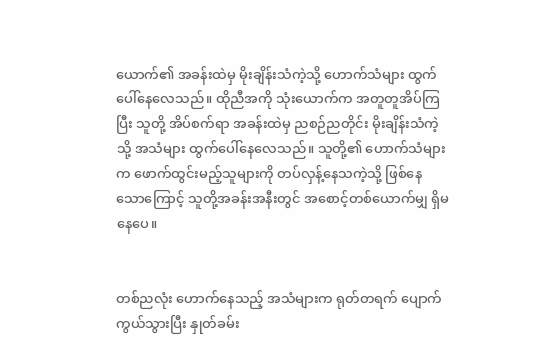ယောက်၏ အခန်းထဲမှ မိုးချိန်းသံကဲ့သို့ ဟောက်သံများ ထွက်ပေါ်နေလေသည်။ ထိုညီအကို သုံးယောက်က အတူတူအိပ်ကြပြီး သူတို့ အိပ်စက်ရာ အခန်းထဲမှ ညစဉ်ညတိုင်း မိုးချိန်းသံကဲ့သို့ အသံများ ထွက်ပေါ်နေလေသည်။ သူတို့၏ ဟောက်သံများက ဖောက်ထွင်းမည့်သူများကို တပ်လှန့်နေသကဲ့သို့ ဖြစ်နေသောကြောင့် သူတို့အခန်းအနီးတွင် အစောင့်တစ်ယောက်မျှ ရှိမနေပေ။


တစ်ညလုံး ဟောက်နေသည့် အသံများက ရုတ်တရက် ပျောက်ကွယ်သွားပြီး နှုတ်ခမ်း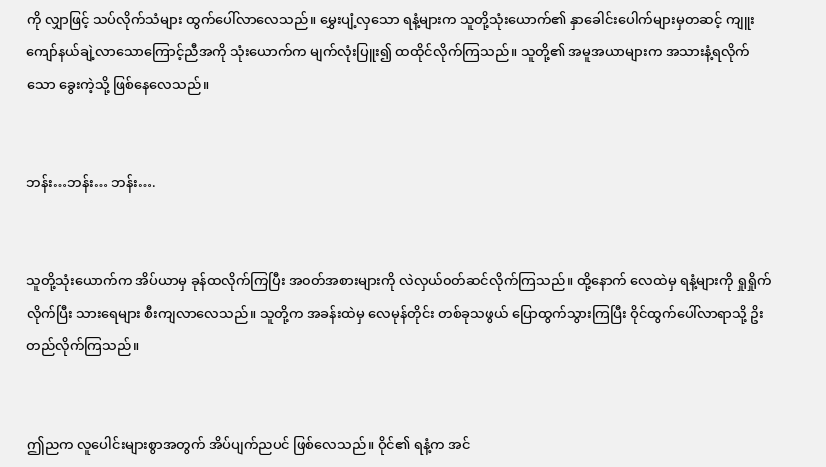ကို လျှာဖြင့် သပ်လိုက်သံများ ထွက်ပေါ်လာလေသည်။ မွှေးပျံ့လှသော ရနံ့များက သူတို့သုံးယောက်၏ နှာခေါင်းပေါက်များမှတဆင့် ကျူးကျော်နယ်ချဲ့လာသောကြောင့်ညီအကို သုံးယောက်က မျက်လုံးပြူး၍ ထထိုင်လိုက်ကြသည်။ သူတို့၏ အမူအယာများက အသားနံ့ရလိုက်သော ခွေးကဲ့သို့ ဖြစ်နေလေသည်။


ဘန်း…ဘန်း… ဘန်း….


သူတို့သုံးယောက်က အိပ်ယာမှ ခုန်ထလိုက်ကြပြီး အ၀တ်အစားများကို လဲလှယ်၀တ်ဆင်လိုက်ကြသည်။ ထို့နောက် လေထဲမှ ရနံ့များကို ရှုရှိုက်လိုက်ပြီး သားရေများ စီးကျလာလေသည်။ သူတို့က အခန်းထဲမှ လေမုန်တိုင်း တစ်ခုသဖွယ် ပြောထွက်သွားကြပြီး ဝိုင်ထွက်ပေါ်လာရာသို့ ဥိးတည်လိုက်ကြသည်။


ဤညက လူပေါင်းများစွာအတွက် အိပ်ပျက်ညပင် ဖြစ်လေသည်။ ဝိုင်၏ ရနံ့က အင်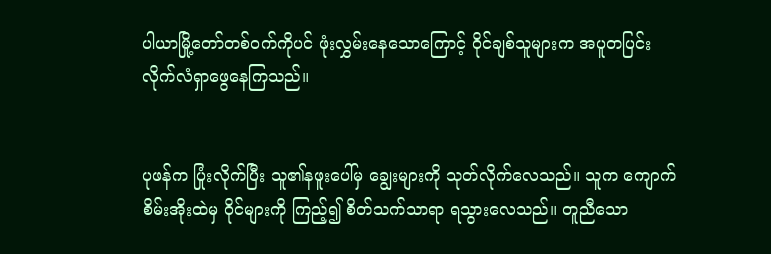ပါယာမြို့တော်တစ်၀က်ကိုပင် ဖုံးလွှမ်းနေသောကြောင့် ဝိုင်ချစ်သူများက အပူတပြင်း လိုက်လံရှာဖွေနေကြသည်။


ပုဖန်က ပြုံးလိုက်ပြီး သူ၏နဖူးပေါ်မှ ချွေးများကို သုတ်လိုက်လေသည်။ သူက ကျောက်စိမ်းအိုးထဲမှ ဝိုင်များကို ကြည့်၍ စိတ်သက်သာရာ ရသွားလေသည်။ တူညီသော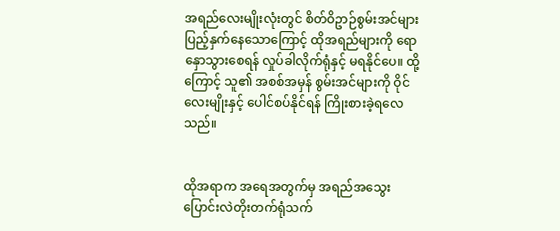အရည်လေးမျိုးလုံးတွင် စိတ်ဝိဥာဉ်စွမ်းအင်များ ပြည့်နှက်နေသောကြောင့် ထိုအရည်များကို ရောနှောသွားစေရန် လှုပ်ခါလိုက်ရုံနှင့် မရနိုင်ပေ။ ထို့ကြောင့် သူ၏ အစစ်အမှန် စွမ်းအင်များကို ဝိုင်လေးမျိုးနှင့် ပေါင်စပ်နိုင်ရန် ကြိုးစားခဲ့ရလေသည်။


ထိုအရာက အရေအတွက်မှ အရည်အသွေး ပြောင်းလဲတိုးတက်ရုံသက်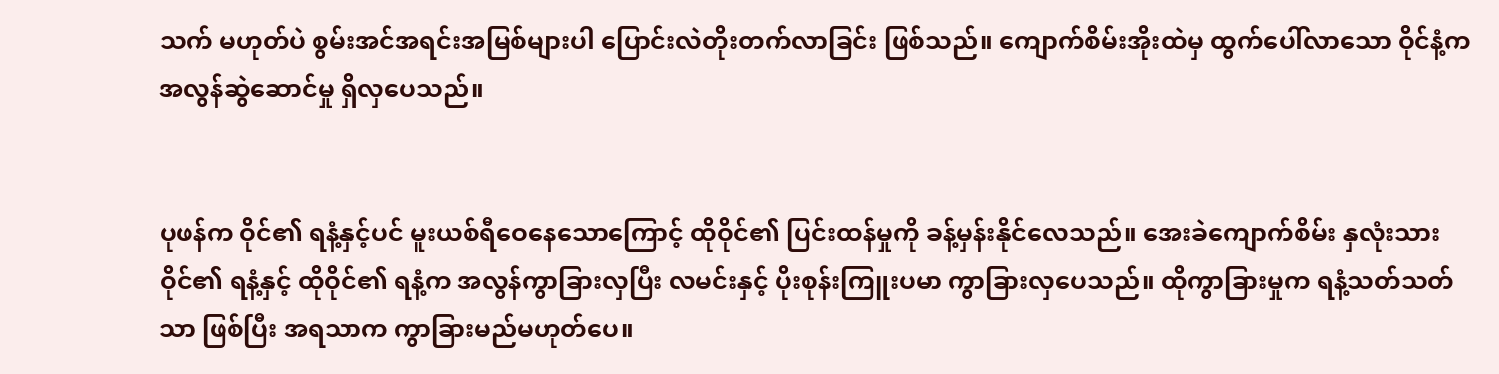သက် မဟုတ်ပဲ စွမ်းအင်အရင်းအမြစ်များပါ ပြောင်းလဲတိုးတက်လာခြင်း ဖြစ်သည်။ ကျောက်စိမ်းအိုးထဲမှ ထွက်ပေါ်လာသော ဝိုင်နံ့က အလွန်ဆွဲဆောင်မှု ရှိလှပေသည်။


ပုဖန်က ဝိုင်၏ ရနံ့နှင့်ပင် မူးယစ်ရီဝေနေသောကြောင့် ထိုဝိုင်၏ ပြင်းထန်မှုကို ခန့်မှန်းနိုင်လေသည်။ အေးခဲကျောက်စိမ်း နှလုံးသားဝိုင်၏ ရနံ့နှင့် ထိုဝိုင်၏ ရနံ့က အလွန်ကွာခြားလှပြီး လမင်းနှင့် ပိုးစုန်းကြူးပမာ ကွာခြားလှပေသည်။ ထိုကွာခြားမှုက ရနံ့သတ်သတ်သာ ဖြစ်ပြီး အရသာက ကွာခြားမည်မဟုတ်ပေ။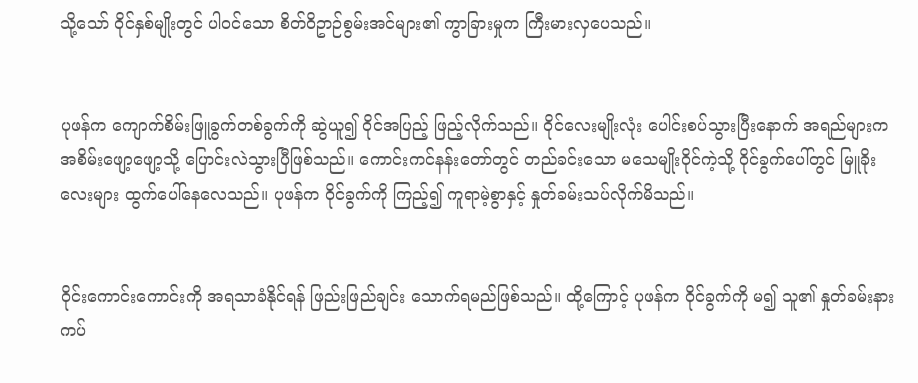သို့သော် ဝိုင်နှစ်မျိုးတွင် ပါ၀င်သော စိတ်ဝိဥာဉ်စွမ်းအင်များ၏ ကွာခြားမှုက ကြီးမားလှပေသည်။


ပုဖန်က ကျောက်စိမ်းဖြူခွက်တစ်ခွက်ကို ဆွဲယူ၍ ဝိုင်အပြည့် ဖြည့်လိုက်သည်။ ဝိုင်လေးမျိုးလုံး ပေါင်းစပ်သွားပြီးနောက် အရည်များက အစိမ်းဖျော့ဖျော့သို့ ပြောင်းလဲသွားပြီဖြစ်သည်။ ကောင်းကင်နန်းတော်တွင် တည်ခင်းသော မသေမျိုးဝိုင်ကဲ့သို့ ဝိုင်ခွက်ပေါ်တွင် မြူခိုးလေးများ ထွက်ပေါ်နေလေသည်။ ပုဖန်က ဝိုင်ခွက်ကို ကြည့်၍ ကူရာမဲ့စွာနှင့် နှုတ်ခမ်းသပ်လိုက်မိသည်။


၀ိုင်းကောင်းကောင်းကို အရသာခံနိုင်ရန် ဖြည်းဖြည်ချင်း သောက်ရမည်ဖြစ်သည်။ ထို့ကြောင့် ပုဖန်က ဝိုင်ခွက်ကို မ၍ သူ၏ နှုတ်ခမ်းနားကပ်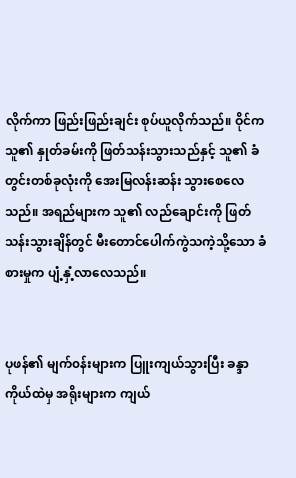လိုက်ကာ ဖြည်းဖြည်းချင်း စုပ်ယူလိုက်သည်။ ဝိုင်က သူ၏ နှုတ်ခမ်းကို ဖြတ်သန်းသွားသည်နှင့် သူ၏ ခံတွင်းတစ်ခုလုံးကို အေးမြလန်းဆန်း သွားစေလေသည်။ အရည်များက သူ၏ လည်ချောင်းကို ဖြတ်သန်းသွားချိန်တွင် မီးတောင်ပေါက်ကွဲသကဲ့သို့သော ခံစားမှုက ပျံ့နှံ့လာလေသည်။


ပုဖန်၏ မျက်၀န်းများက ပြူးကျယ်သွားပြီး ခန္ဒာကိုယ်ထဲမှ အရိုးများက ကျယ်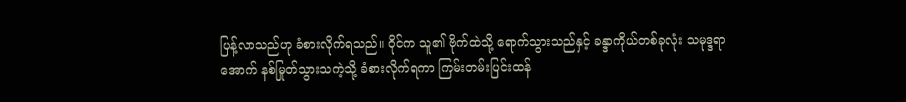ပြန့်လာသည်ဟု ခံစားလိုက်ရသည်။ ဝိုင်က သူ၏ ဗိုက်ထဲသို့ ရောက်သွားသည်နှင့် ခန္ဒာကိုယ်တစ်ခုလုံး သမုဒ္ဒရာအောက် နစ်မြုတ်သွားသကဲ့သို့ ခံစားလိုက်ရကာ ကြမ်းတမ်းပြင်းထန်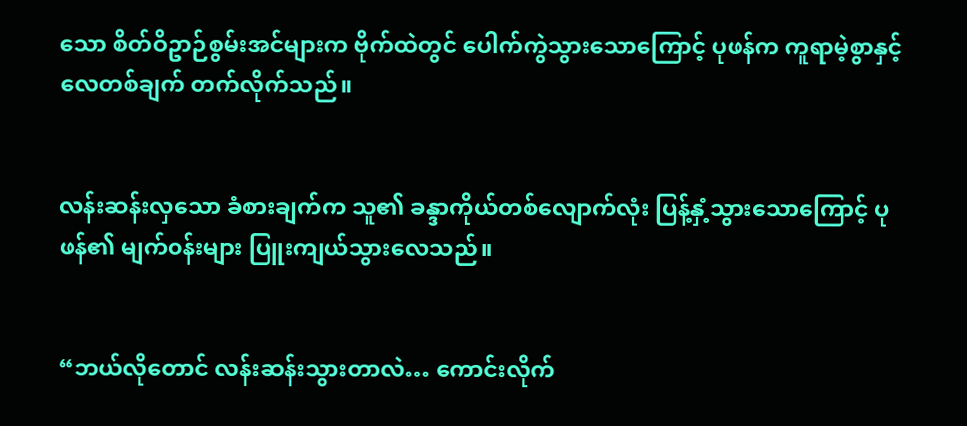သော စိတ်ဝိဥာဉ်စွမ်းအင်များက ဗိုက်ထဲတွင် ပေါက်ကွဲသွားသောကြောင့် ပုဖန်က ကူရာမဲ့စွာနှင့်လေတစ်ချက် တက်လိုက်သည်။


လန်းဆန်းလှသော ခံစားချက်က သူ၏ ခန္ဒာကိုယ်တစ်လျောက်လုံး ပြန့်နှံ့သွားသောကြောင့် ပုဖန်၏ မျက်၀န်းများ ပြူးကျယ်သွားလေသည်။


“ဘယ်လိုတောင် လန်းဆန်းသွားတာလဲ… ကောင်းလိုက်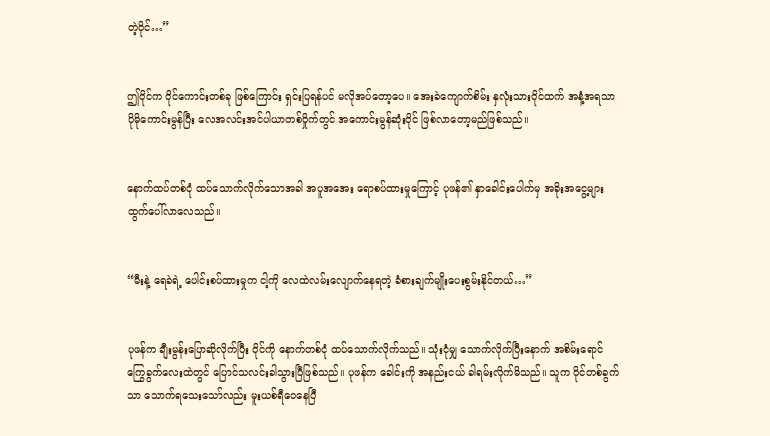တဲ့ဝိုင်…”


ဤဝိုင်က ဝိုင်ကောင်းတစ်ခု ဖြစ်ကြောင်း ရှင်းပြရန်ပင် မလိုအပ်တော့ပေ။ အေးခဲကျောက်စိမ်း နှလုံးသားဝိုင်ထက် အနံ့အရသာ ပိုမိုကောင်းမွန်ပြီး လေအလင်းအင်ပါယာတစ်ဝှိုက်တွင် အကောင်းမွန်ဆုံးဝိုင် ဖြစ်လာတော့မည်ဖြစ်သည်။


နောက်ထပ်တစ်ငုံ ထပ်သောက်လိုက်သောအခါ အပူအအေး ရောစပ်ထားမှုကြောင့် ပုဖန်၏ နှာခေါင်းပေါက်မှ အခိုးအငွေ့များ ထွက်ပေါ်လာလေသည်။


“မီးနဲ့ ရေခဲရဲ့ ပေါင်းစပ်ထားမှုက ငါ့ကို လေထဲလမ်းလျောက်နေရတဲ့ ခံစားချက်မျိုးပေးစွမ်းနိုင်တယ်…”


ပုဖန်က ချီးမွန်းပြောဆိုလိုက်ပြီး ဝိုင်ကို နောက်တစ်ငုံ ထပ်သောက်လိုက်သည်။ သုံးငုံမျှ သောက်လိုက်ပြီးနောက် အစိမ်းရောင် ကြွေခွက်လေးထဲတွင် ပြောင်သလင်းခါသွားပြီဖြစ်သည်။ ပုဖန်က ခေါင်းကို အနည်းငယ် ခါရမ်းလိုက်မိသည်။ သူက ဝိုင်တစ်ခွက်သာ သောက်ရသေးသော်လည်း မူးယစ်ရီဝေနေပြီ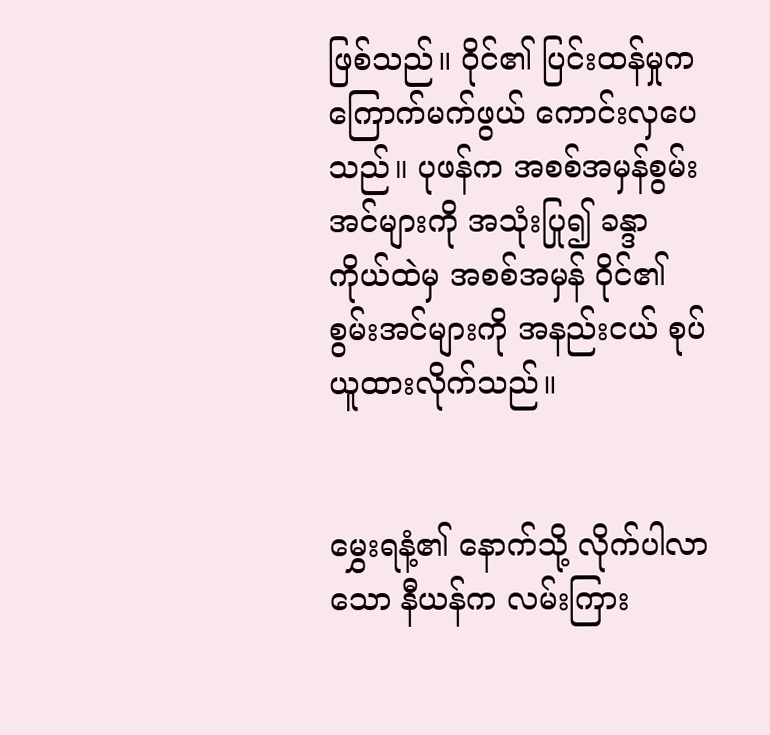ဖြစ်သည်။ ဝိုင်၏ ပြင်းထန်မှုက ကြောက်မက်ဖွယ် ကောင်းလှပေသည်။ ပုဖန်က အစစ်အမှန်စွမ်းအင်များကို အသုံးပြု၍ ခန္ဒာကိုယ်ထဲမှ အစစ်အမှန် ဝိုင်၏ စွမ်းအင်များကို အနည်းငယ် စုပ်ယူထားလိုက်သည်။


မွှေးရနံ့၏ နောက်သို့ လိုက်ပါလာသော နီယန်က လမ်းကြား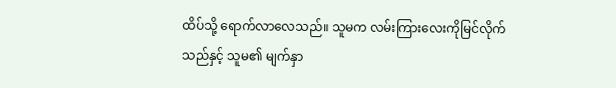ထိပ်သို့ ရောက်လာလေသည်။ သူမက လမ်းကြားလေးကိုမြင်လိုက်သည်နှင့် သူမ၏ မျက်နှာ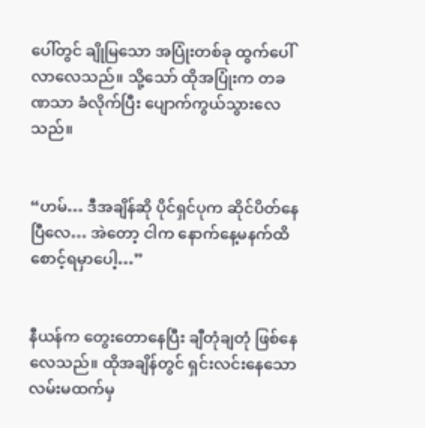ပေါ်တွင် ချိုမြသော အပြုံးတစ်ခု ထွက်ပေါ်လာလေသည်။ သို့သော် ထိုအပြုံးက တခဏသာ ခံလိုက်ပြီး ပျောက်ကွယ်သွားလေသည်။


“ဟမ်… ဒီအချိန်ဆို ပိုင်ရှင်ပုက ဆိုင်ပိတ်နေပြီလေ… အဲတော့ ငါက နောက်နေ့မနက်ထိ စောင့်ရမှာပေါ့…”


နီယန်က တွေးတောနေပြီး ချီတုံချတုံ ဖြစ်နေလေသည်။ ထိုအချိန်တွင် ရှင်းလင်းနေသော လမ်းမထက်မှ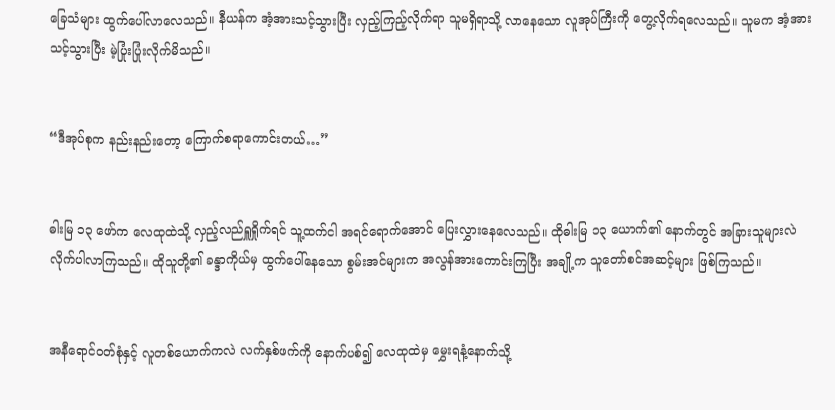ခြေသံများ ထွက်ပေါ်လာလေသည်။ နီယန်က အံ့အားသင့်သွားပြီး လှည့်ကြည့်လိုက်ရာ သူမရှိရာသို့ လာနေသော လူအုပ်ကြီးကို တွေ့လိုက်ရလေသည်။ သူမက အံ့အားသင့်သွားပြီး မဲ့ပြုံးပြုံးလိုက်မိသည်။


“ဒီအုပ်စုက နည်းနည်းတော့ ကြောက်စရာကောင်းတယ်…”


ဓါးမြ ၁၃ ဖော်က လေထုထဲသို့ လှည့်လည်ရှူရှိုက်ရင် သူ့ထက်ငါ အရင်ရောက်အောင် ပြေးလွှားနေလေသည်။ ထိုဓါးမြ ၁၃ ယောက်၏ နောက်တွင် အခြားသူများလဲ လိုက်ပါလာကြသည်။ ထိုသူတို့၏ ခန္ဒာကိုယ်မှ ထွက်ပေါ်နေသော စွမ်းအင်များက အလွန်အားကောင်းကြပြီး အချို့က သူတော်စင်အဆင့်များ ဖြစ်ကြသည်။


အနီရောင်၀တ်စုံနှင့် လူတစ်ယောက်ကလဲ လက်နှစ်ဖက်ကို နောက်ပစ်၍ လေထုထဲမှ မွှေးရနံ့နောက်သို့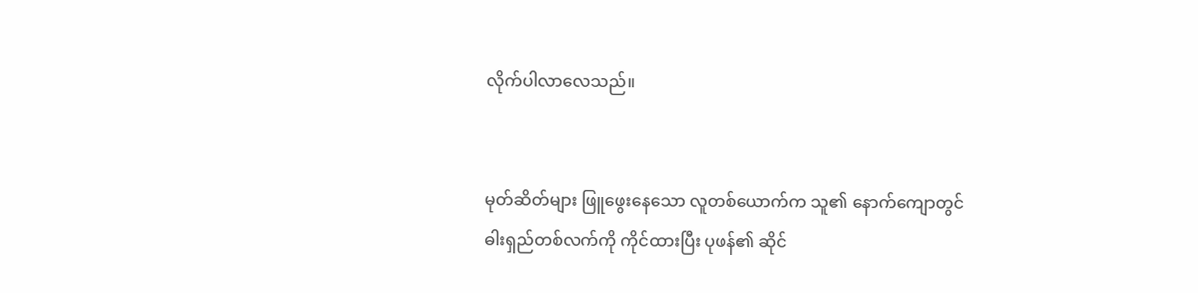လိုက်ပါလာလေသည်။


မုတ်ဆိတ်များ ဖြူဖွေးနေသော လူတစ်ယောက်က သူ၏ နောက်ကျောတွင် ဓါးရှည်တစ်လက်ကို ကိုင်ထားပြီး ပုဖန်၏ ဆိုင်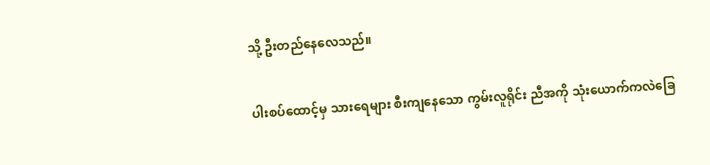သို့ ဦးတည်နေလေသည်။


ပါးစပ်ထောင့်မှ သားရေများ စီးကျနေသော ကွမ်းလူရိုင်း ညီအကို သုံးယောက်ကလဲခြေ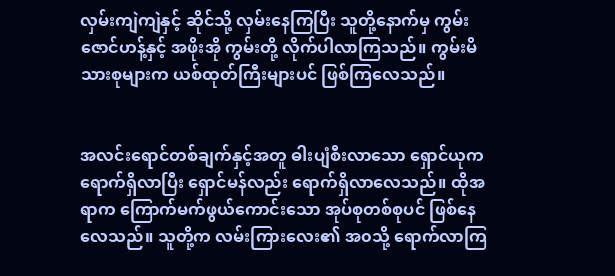လှမ်းကျဲကျဲနှင့် ဆိုင်သို့ လှမ်းနေကြပြီး သူတို့နောက်မှ ကွမ်းဇောင်ဟန့်နှင့် အဖိုးအို ကွမ်းတို့ လိုက်ပါလာကြသည်။ ကွမ်းမိသားစုများက ယစ်ထုတ်ကြီးများပင် ဖြစ်ကြလေသည်။


အလင်းရောင်တစ်ချက်နှင့်အတူ ဓါးပျံစီးလာသော ရှောင်ယုက ရောက်ရှိလာပြီး ရှောင်မန်လည်း ရောက်ရှိလာလေသည်။ ထိုအရာက ကြောက်မက်ဖွယ်ကောင်းသော အုပ်စုတစ်စုပင် ဖြစ်နေလေသည်။ သူတို့က လမ်းကြားလေး၏ အ၀သို့ ရောက်လာကြ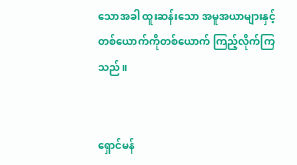သောအခါ ထူးဆန်းသော အမူအယာများနှင့် တစ်ယောက်ကိုတစ်ယောက် ကြည့်လိုက်ကြသည်။


ရှောင်မန်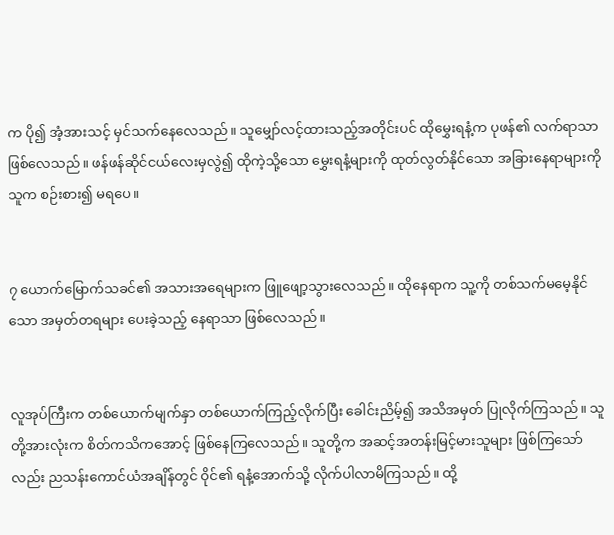က ပို၍ အံ့အားသင့် မှင်သက်နေလေသည်။ သူမျှော်လင့်ထားသည့်အတိုင်းပင် ထိုမွှေးရနံ့က ပုဖန်၏ လက်ရာသာ ဖြစ်လေသည်။ ဖန်ဖန်ဆိုင်ငယ်လေးမှလွဲ၍ ထိုကဲ့သို့သော မွှေးရနံ့များကို ထုတ်လွတ်နိုင်သော အခြားနေရာများကို သူက စဉ်းစား၍ မရပေ။


၇ ယောက်မြောက်သခင်၏ အသားအရေများက ဖြူဖျော့သွားလေသည်။ ထိုနေရာက သူ့ကို တစ်သက်မမေ့နိုင်သော အမှတ်တရများ ပေးခဲ့သည့် နေရာသာ ဖြစ်လေသည်။


လူအုပ်ကြီးက တစ်ယောက်မျက်နှာ တစ်ယောက်ကြည့်လိုက်ပြီး ခေါင်းညိမ့်၍ အသိအမှတ် ပြုလိုက်ကြသည်။ သူတို့အားလုံးက စိတ်ကသိကအောင့် ဖြစ်နေကြလေသည်။ သူတို့က အဆင့်အတန်းမြင့်မားသူများ ဖြစ်ကြသော်လည်း ညသန်းကောင်ယံအချိန်တွင် ဝိုင်၏ ရနံ့အောက်သို့ လိုက်ပါလာမိကြသည်။ ထို့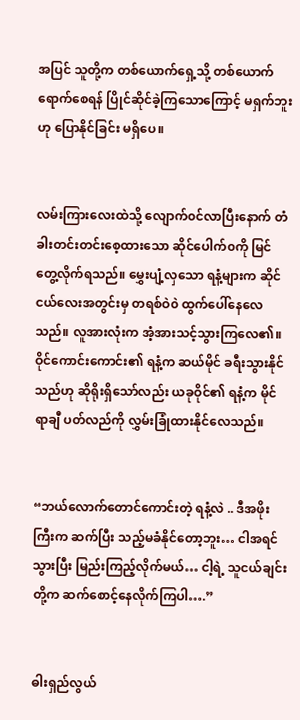အပြင် သူတို့က တစ်ယောက်ရှေ့သို့ တစ်ယောက် ရောက်စေရန် ပြိုင်ဆိုင်ခဲ့ကြသောကြောင့် မရှက်ဘူးဟု ပြောနိုင်ခြင်း မရှိပေ။


လမ်းကြားလေးထဲသို့ လျောက်၀င်လာပြီးနောက် တံခါးတင်းတင်းစေ့ထားသော ဆိုင်ပေါက်၀ကို မြင်တွေ့လိုက်ရသည်။ မွှေးပျံ့လှသော ရနံ့များက ဆိုင်ငယ်လေးအတွင်းမှ တရစ်ဝဲ၀ဲ ထွက်ပေါ်နေလေသည်။ လူအားလုံးက အံ့အားသင့်သွားကြလေ၏။ ဝိုင်ကောင်းကောင်း၏ ရနံ့က ဆယ်မိုင် ခရီးသွားနိုင်သည်ဟု ဆိုရိုးရှိသော်လည်း ယခုဝိုင်၏ ရနံ့က မိုင်ရာချီ ပတ်လည်ကို လွှမ်းခြုံထားနိုင်လေသည်။


“ဘယ်လောက်တောင်ကောင်းတဲ့ ရနံ့လဲ .. ဒီအဖိုးကြီးက ဆက်ပြီး သည့်မခံနိုင်တော့ဘူး… ငါအရင်သွားပြီး မြည်းကြည့်လိုက်မယ်… ငါ့ရဲ့ သူငယ်ချင်းတို့က ဆက်စောင့်နေလိုက်ကြပါ….”


ဓါးရှည်လွယ်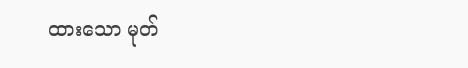ထားသော မုတ်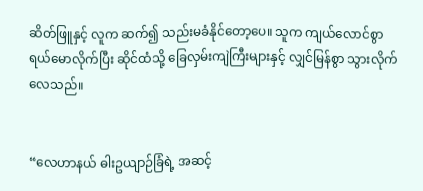ဆိတ်ဖြူနှင့် လူက ဆက်၍ သည်းမခံနိုင်တော့ပေ။ သူက ကျယ်လောင်စွာ ရယ်မောလိုက်ပြီး ဆိုင်ထံသို့ ခြေလှမ်းကျဲကြီးများနှင့် လျှင်မြန်စွာ သွားလိုက်လေသည်။


“လေဟာနယ် ဓါးဥယျာဉ်ခြံရဲ့ အဆင့်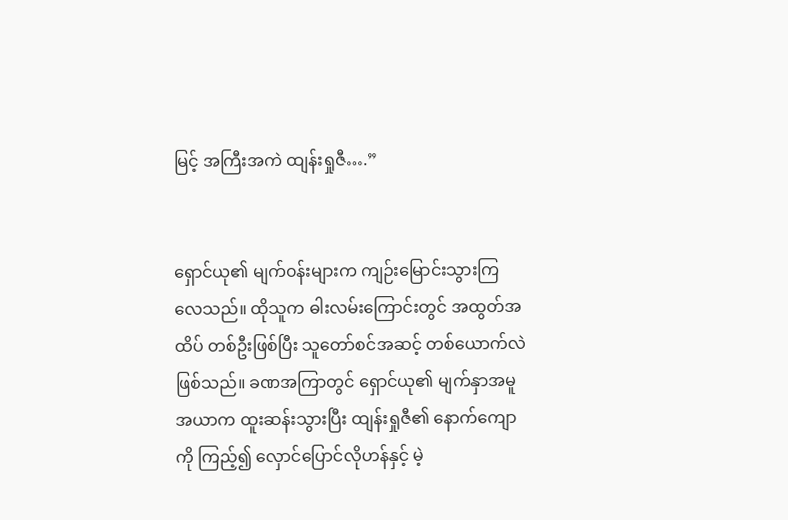မြင့် အကြီးအကဲ ထျန်းရှုဇီ….”


ရှောင်ယု၏ မျက်၀န်းများက ကျဉ်းမြောင်းသွားကြလေသည်။ ထိုသူက ဓါးလမ်းကြောင်းတွင် အထွတ်အထိပ် တစ်ဦးဖြစ်ပြီး သူတော်စင်အဆင့် တစ်ယောက်လဲ ဖြစ်သည်။ ခဏအကြာတွင် ရှောင်ယု၏ မျက်နှာအမူအယာက ထူးဆန်းသွားပြီး ထျန်းရှုဇီ၏ နောက်ကျောကို ကြည့်၍ လှောင်ပြောင်လိုဟန်နှင့် မဲ့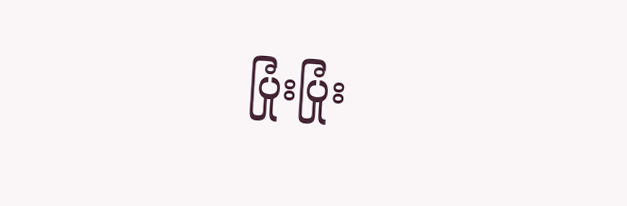ပြုံးပြုံး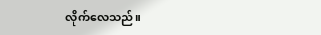လိုက်လေသည်။